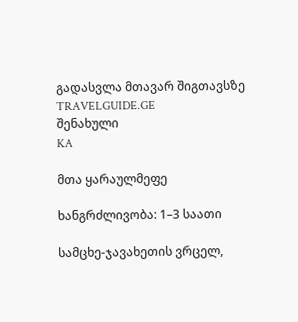გადასვლა მთავარ შიგთავსზე
TRAVELGUIDE.GE
შენახული
KA

მთა ყარაულმეფე

ხანგრძლივობა: 1–3 საათი

სამცხე-ჯავახეთის ვრცელ,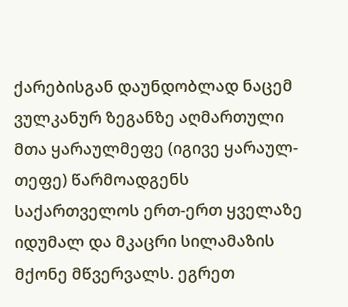ქარებისგან დაუნდობლად ნაცემ ვულკანურ ზეგანზე აღმართული მთა ყარაულმეფე (იგივე ყარაულ-თეფე) წარმოადგენს საქართველოს ერთ-ერთ ყველაზე იდუმალ და მკაცრი სილამაზის მქონე მწვერვალს. ეგრეთ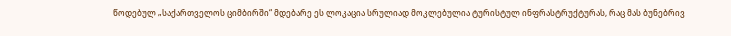წოდებულ „საქართველოს ციმბირში“ მდებარე ეს ლოკაცია სრულიად მოკლებულია ტურისტულ ინფრასტრუქტურას, რაც მას ბუნებრივ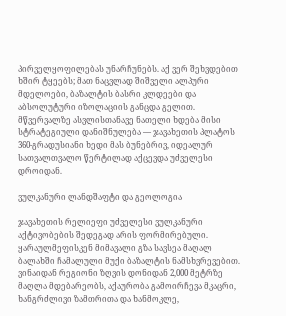პირველყოფილებას უნარჩუნებს. აქ ვერ შეხვდებით ხშირ ტყეებს; მათ ნაცვლად შიშველი ალპური მდელოები, ბაზალტის ბასრი კლდეები და აბსოლუტური იზოლაციის განცდა გელით. მწვერვალზე ასვლისთანავე ნათელი ხდება მისი სტრატეგიული დანიშნულება — ჯავახეთის პლატოს 360-გრადუსიანი ხედი მას ბუნებრივ, იდეალურ სათვალთვალო წერტილად აქცევდა უძველესი დროიდან.

ვულკანური ლანდშაფტი და გეოლოგია

ჯავახეთის რელიეფი უძველესი ვულკანური აქტივობების შედეგად არის ფორმირებული. ყარაულმეფისკენ მიმავალი გზა სავსეა მაღალ ბალახში ჩამალული მუქი ბაზალტის ნამსხვრევებით. ვინაიდან რეგიონი ზღვის დონიდან 2,000 მეტრზე მაღლა მდებარეობს, აქაურობა გამოირჩევა მკაცრი, ხანგრძლივი ზამთრითა და ხანმოკლე,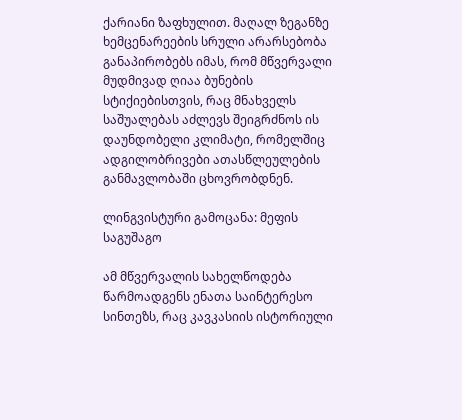ქარიანი ზაფხულით. მაღალ ზეგანზე ხემცენარეების სრული არარსებობა განაპირობებს იმას, რომ მწვერვალი მუდმივად ღიაა ბუნების სტიქიებისთვის, რაც მნახველს საშუალებას აძლევს შეიგრძნოს ის დაუნდობელი კლიმატი, რომელშიც ადგილობრივები ათასწლეულების განმავლობაში ცხოვრობდნენ.

ლინგვისტური გამოცანა: მეფის საგუშაგო

ამ მწვერვალის სახელწოდება წარმოადგენს ენათა საინტერესო სინთეზს, რაც კავკასიის ისტორიული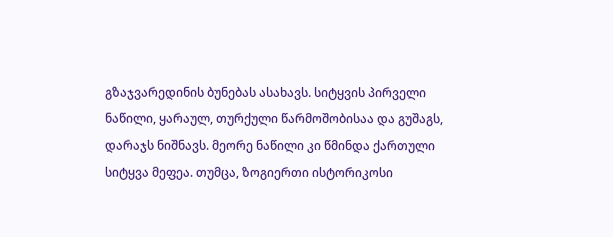გზაჯვარედინის ბუნებას ასახავს. სიტყვის პირველი ნაწილი, ყარაულ, თურქული წარმოშობისაა და გუშაგს, დარაჯს ნიშნავს. მეორე ნაწილი კი წმინდა ქართული სიტყვა მეფეა. თუმცა, ზოგიერთი ისტორიკოსი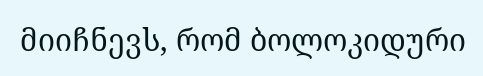მიიჩნევს, რომ ბოლოკიდური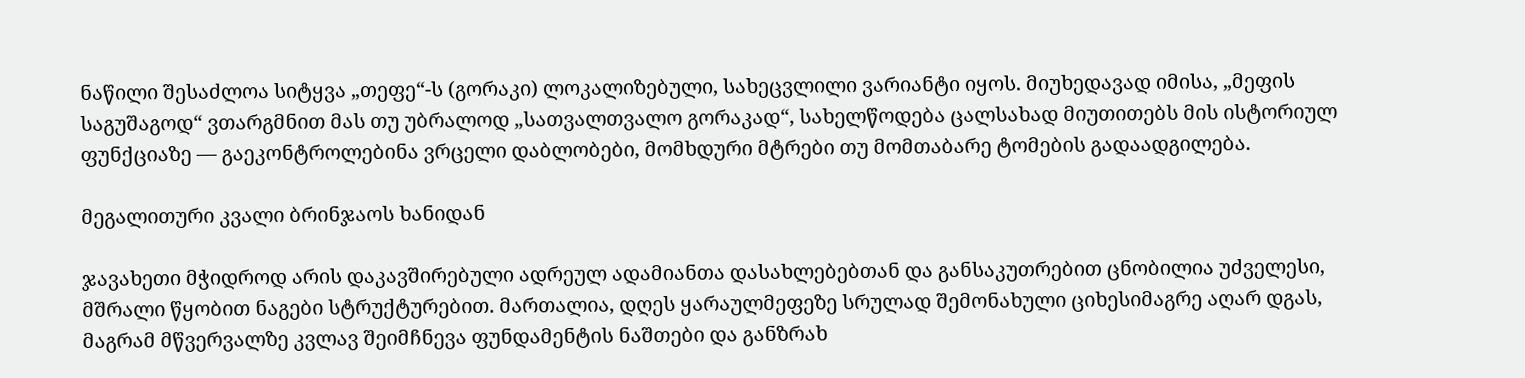ნაწილი შესაძლოა სიტყვა „თეფე“-ს (გორაკი) ლოკალიზებული, სახეცვლილი ვარიანტი იყოს. მიუხედავად იმისა, „მეფის საგუშაგოდ“ ვთარგმნით მას თუ უბრალოდ „სათვალთვალო გორაკად“, სახელწოდება ცალსახად მიუთითებს მის ისტორიულ ფუნქციაზე — გაეკონტროლებინა ვრცელი დაბლობები, მომხდური მტრები თუ მომთაბარე ტომების გადაადგილება.

მეგალითური კვალი ბრინჯაოს ხანიდან

ჯავახეთი მჭიდროდ არის დაკავშირებული ადრეულ ადამიანთა დასახლებებთან და განსაკუთრებით ცნობილია უძველესი, მშრალი წყობით ნაგები სტრუქტურებით. მართალია, დღეს ყარაულმეფეზე სრულად შემონახული ციხესიმაგრე აღარ დგას, მაგრამ მწვერვალზე კვლავ შეიმჩნევა ფუნდამენტის ნაშთები და განზრახ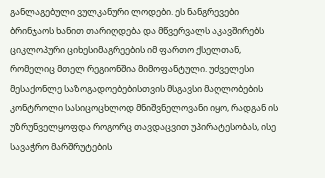განლაგებული ვულკანური ლოდები. ეს ნანგრევები ბრინჯაოს ხანით თარიღდება და მწვერვალს აკავშირებს ციკლოპური ციხესიმაგრეების იმ ფართო ქსელთან, რომელიც მთელ რეგიონშია მიმოფანტული. უძველესი მესაქონლე საზოგადოებებისთვის მსგავსი მაღლობების კონტროლი სასიცოცხლოდ მნიშვნელოვანი იყო, რადგან ის უზრუნველყოფდა როგორც თავდაცვით უპირატესობას, ისე სავაჭრო მარშრუტების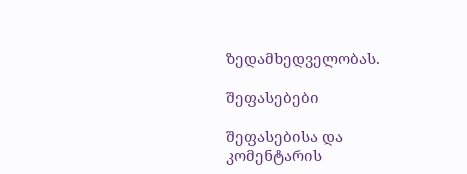ზედამხედველობას.

შეფასებები

შეფასებისა და კომენტარის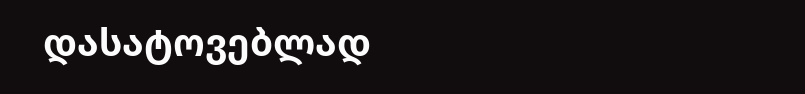დასატოვებლად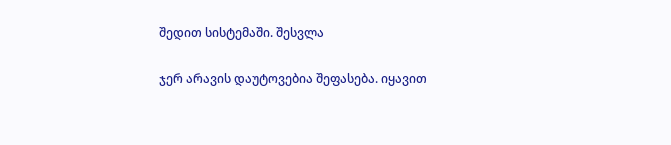შედით სისტემაში. შესვლა

ჯერ არავის დაუტოვებია შეფასება. იყავით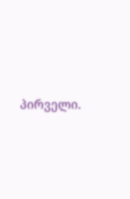პირველი.